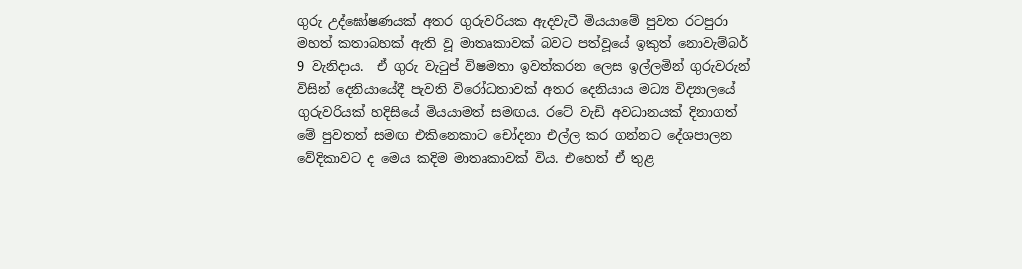ගුරු උද්ඝෝෂණයක් අතර ගුරුවරියක ඇදවැටී මියයාමේ පුවත රටපුරා මහත් කතාබහක් ඇති වූ මාතෘකාවක් බවට පත්වූයේ ඉකුත් නොවැම්බර් 9 වැනිදාය.  ඒ ගුරු වැටුප් විෂමතා ඉවත්කරන ලෙස ඉල්ලමින් ගුරුවරුන් විසින් දෙනියායේදී පැවති විරෝධතාවක් අතර දෙනියාය මධ්‍ය විද්‍යාලයේ ගුරුවරියක් හදිසියේ මියයාමත් සමඟය. රටේ වැඩි අවධානයක් දිනාගත් මේ පුවතත් සමඟ එකිනෙකාට චෝදනා එල්ල කර ගන්නට දේශපාලන වේදිකාවට ද මෙය කදිම මාතෘකාවක් විය. එහෙත් ඒ තුළ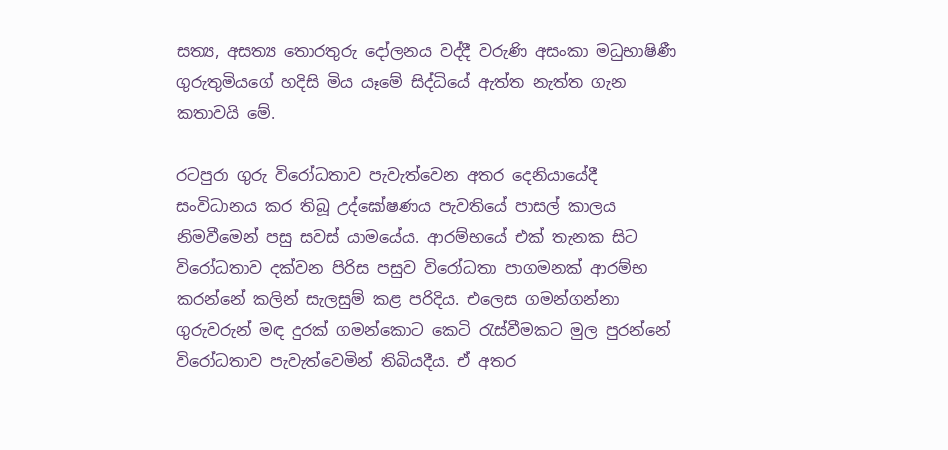සත්‍ය, අසත්‍ය තොරතුරු දෝලනය වද්දී වරුණි අසංකා මධුභාෂිණී ගුරුතුමියගේ හදිසි මිය යෑමේ සිද්ධියේ ඇත්ත නැත්ත ගැන කතාවයි මේ.

රටපුරා ගුරු විරෝධතාව පැවැත්වෙන අතර දෙනියායේදී සංවිධානය කර තිබූ උද්ඝෝෂණය පැවතියේ පාසල් කාලය නිමවීමෙන් පසු සවස් යාමයේය. ආරම්භයේ එක් තැනක සිට විරෝධතාව දක්වන පිරිස පසුව විරෝධතා පාගමනක් ආරම්භ කරන්නේ කලින් සැලසුම් කළ පරිදිය. එලෙස ගමන්ගන්නා ගුරුවරුන් මඳ දුරක් ගමන්කොට කෙටි රැස්වීමකට මුල පුරන්නේ විරෝධතාව පැවැත්වෙමින් තිබියදීය. ඒ අතර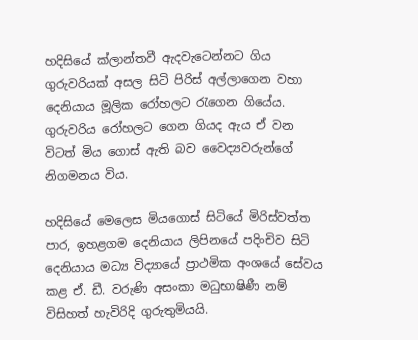හදිසියේ ක්ලාන්තවී ඇදවැටෙන්නට ගිය ගුරුවරියක් අසල සිටි පිරිස් අල්ලාගෙන වහා දෙනියාය මූලික රෝහලට රැගෙන ගියේය. ගුරුවරිය රෝහලට ගෙන ගියද ඇය ඒ වන විටත් මිය ගොස් ඇති බව වෛද්‍යවරුන්ගේ නිගමනය විය.

හදිසියේ මෙලෙස මියගොස් සිටියේ මිරිස්වත්ත පාර, ඉහළගම දෙනියාය ලිපිනයේ පදිංචිව සිටි දෙනියාය මධ්‍ය විද්‍යායේ ප්‍රාථමික අංශයේ සේවය කළ ඒ. ඩී. වරුණි අසංකා මධුභාෂිණී නම් විසිහත් හැවිරිදි ගුරුතුමියයි.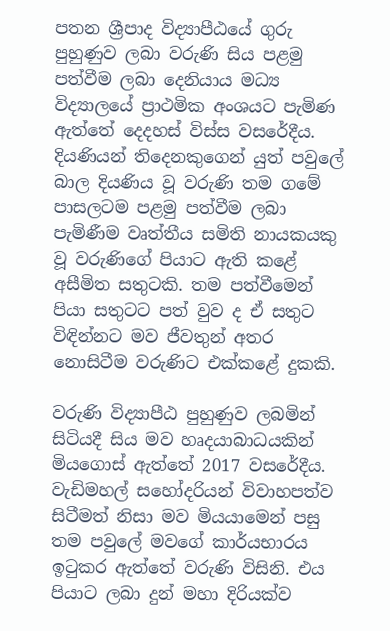පතන ශ්‍රීපාද විද්‍යාපීඨයේ ගුරු පුහුණුව ලබා වරුණි සිය පළමු පත්වීම ලබා දෙනියාය මධ්‍ය විද්‍යාලයේ ප්‍රාථමික අංශයට පැමිණ ඇත්තේ දෙදහස් විස්ස වසරේදීය. දියණියන් තිදෙනකුගෙන් යුත් පවුලේ බාල දියණිය වූ වරුණි තම ගමේ පාසලටම පළමු පත්වීම ලබා පැමිණීම වෘත්තීය සමිති නායකයකු වූ වරුණිගේ පියාට ඇති කළේ අසීමිත සතුටකි. තම පත්වීමෙන් පියා සතුටට පත් වුව ද ඒ සතුට විඳින්නට මව ජීවතුන් අතර නොසිටීම වරුණිට එක්කළේ දුකකි.

වරුණි විද්‍යාපීඨ පුහුණුව ලබමින් සිටියදී සිය මව හෘදයාබාධයකින් මියගොස් ඇත්තේ 2017 වසරේදීය. වැඩිමහල් සහෝදරියන් විවාහපත්ව සිටීමත් නිසා මව මියයාමෙන් පසු තම පවුලේ මවගේ කාර්යභාරය ඉටුකර ඇත්තේ වරුණි විසිනි. එය පියාට ලබා දුන් මහා දිරියක්ව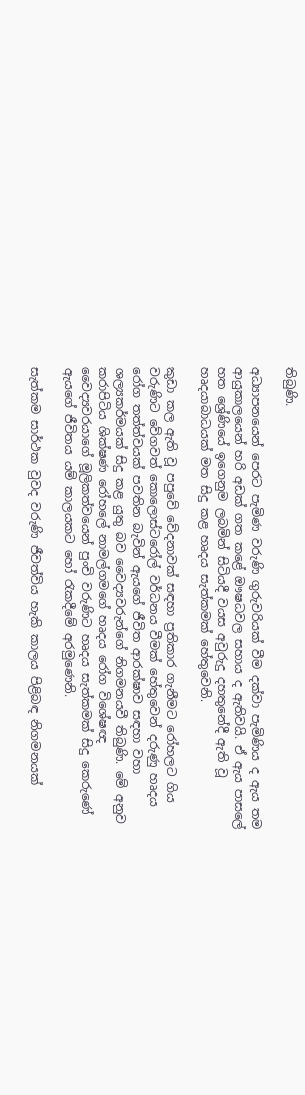තිබුණි.

අධ්‍යාපනයෙන් පෙරට පැමිණ වරුණි ගුරුවරියක් වීම දක්වා පැමිණිය ද ඇය තම ආයුකාලයෙන් හරි අඩක් ගත කළේ ඖෂධවල සහාය ද ඇතිවයි. ඒ ඇය පාසලේ හත ශ්‍රේණියේ ඉගෙනුම ලබමින් සිටියදී වයස අවුරුදු දහතුනේදී ඇති වූ හෘදයාබාධයක් මත සිදු කළ හෘදය සැත්කමක් හේතුවෙනි.

කුඩා කල ඇති වූ පපුවේ වේදනාවක් සඳහා ප්‍රතිකාර ගැනීමට රෝහලට ගිය වරුණිට වේගවත් කොලොස්ටරෝල් වර්ධනය වීමක් හේතුවෙන් දරුණු හෘදය රෝග තත්ත්වයක් පවතින බැවින් ඇයගේ ජීවිත ආරක්ෂාව සඳහා වහා ශල්‍යකර්මයක් සිදු කළ යුතු බව වෛද්‍යවරුන්ගේ නිගමනයවී තිබුණි. මේ අනුව කරාපිටිය ශික්ෂණ රෝහලේ නාමල්ගමගේ හෘදය රෝග විශේෂඥ වෛද්‍යවරයාගේ මූලිකත්වයෙන් පුංචි වරුණිට හෘදය සැත්කමක් සිදු කෙරුණේ ඇයගේ ජීවිතය යම් කාලයකට හෝ රැකදීමේ අරමුණෙනි.

සැත්කම සාර්ථක වුවද වරුණි ජීවත්විය හැකි කාලය පිළිබඳ නිගමනයක්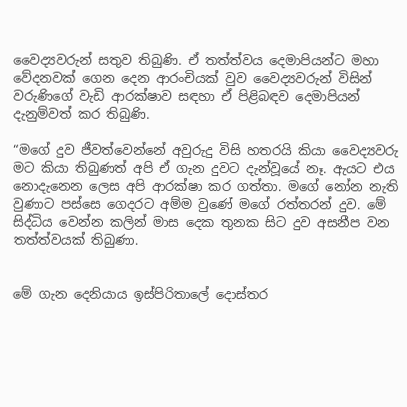වෛද්‍යවරුන් සතුව තිබුණි. ඒ තත්ත්වය දෙමාපියන්ට මහා වේදනවක් ගෙන දෙන ආරංචියක් වුව වෛද්‍යවරුන් විසින් වරුණිගේ වැඩි ආරක්ෂාව සඳහා ඒ පිළිබඳව දෙමාපියන් දැනුම්වත් කර තිබුණි.

“මගේ දුව ජීවත්වෙන්නේ අවුරුදු විසි හතරයි කියා වෛද්‍යවරු මට කියා තිබුණත් අපි ඒ ගැන දුවට දැන්වූයේ නෑ. ඇයට එය නොදැනෙන ලෙස අපි ආරක්ෂා කර ගත්තා. මගේ නෝන නැති වුණාට පස්සෙ ගෙදරට අම්ම වුණේ මගේ රත්තරන් දුව. මේ සිද්ධිය වෙන්න කලින් මාස දෙක තුනක සිට දුව අසනීප වන තත්ත්වයක් තිබුණා.


මේ ගැන දෙනියාය ඉස්පිරිතාලේ දොස්තර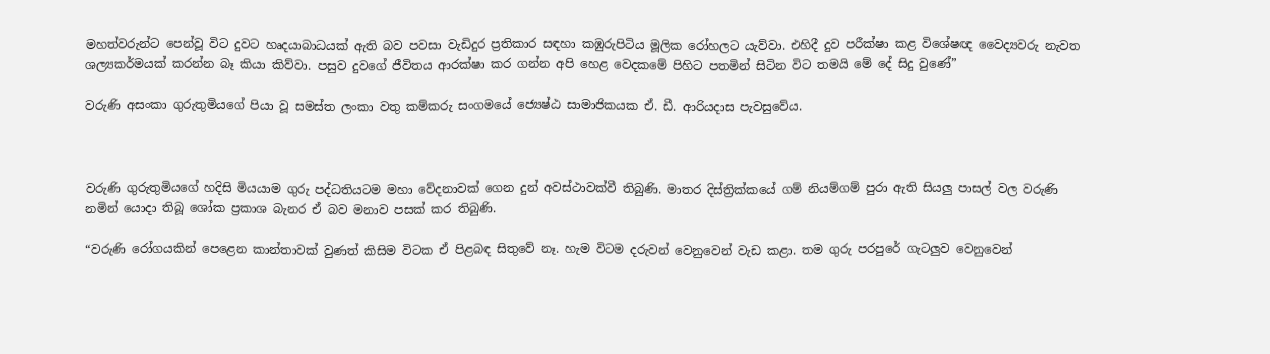මහත්වරුන්ට පෙන්වූ විට දුවට හෘදයාබාධයක් ඇති බව පවසා වැඩිදුර ප්‍රතිකාර සඳහා කඹුරුපිටිය මූලික රෝහලට යැව්වා. එහිදී දුව පරීක්ෂා කළ විශේෂඥ වෛද්‍යවරු නැවත ශල්‍යකර්මයක් කරන්න බෑ කියා කිව්වා. පසුව දුවගේ ජීවිතය ආරක්ෂා කර ගන්න අපි හෙළ වෙදකමේ පිහිට පතමින් සිටින විට තමයි මේ දේ සිදු වුණේ”

වරුණි අසංකා ගුරුතුමියගේ පියා වූ සමස්ත ලංකා වතු කම්කරු සංගමයේ ජ්‍යෙෂ්ඨ සාමාජිකයක ඒ. ඩී. ආරියදාස පැවසුවේය.



වරුණි ගුරුතුමියගේ හදිසි මියයාම ගුරු පද්ධතියටම මහා වේදනාවක් ගෙන දුන් අවස්ථාවක්වී තිබුණි. මාතර දිස්ත්‍රික්කයේ ගම් නියම්ගම් පුරා ඇති සියලු පාසල් වල වරුණි නමින් යොදා තිබූ ශෝක ප්‍රකාශ බැනර ඒ බව මනාව පසක් කර තිබුණි.

“වරුණි රෝගයකින් පෙළෙන කාන්තාවක් වුණත් කිසිම විටක ඒ පිළබඳ සිතුවේ නෑ. හැම විටම දරුවන් වෙනුවෙන් වැඩ කළා. තම ගුරු පරපුරේ ගැටලුව වෙනුවෙන්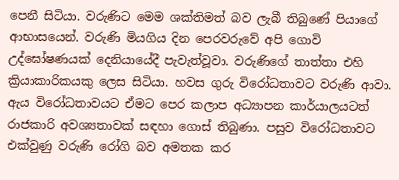පෙනී සිටියා. වරුණිට මෙම ශක්තිමත් බව ලැබී තිබුණේ පියාගේ ආභාසයෙන්. වරුණි මියගිය දින පෙරවරුවේ අපි ගොවි උද්ඝෝෂණයක් දෙනියායේදී පැවැත්වූවා. වරුණිගේ තාත්තා එහි ක්‍රියාකාරිකයකු ලෙස සිටියා. හවස ගුරු විරෝධතාවට වරුණි ආවා. ඇය විරෝධතාවයට ඒමට පෙර කලාප අධ්‍යාපන කාර්යාලයටත් රාජකාරි අවශ්‍යතාවක් සඳහා ගොස් තිබුණා. පසුව විරෝධතාවට එක්වුණු වරුණි රෝගි බව අමතක කර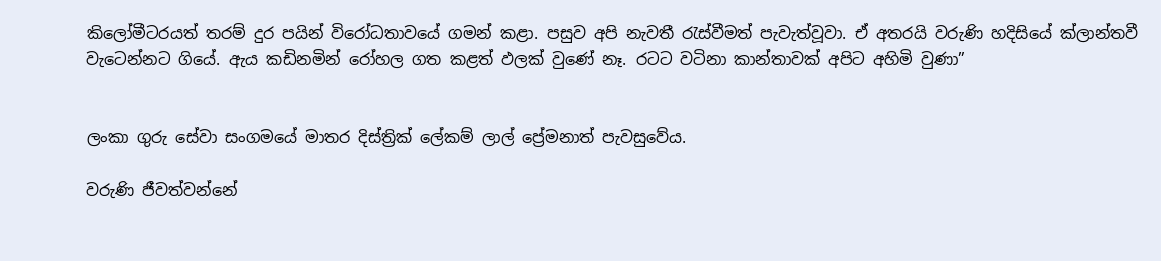කිලෝමීටරයත් තරම් දුර පයින් විරෝධතාවයේ ගමන් කළා. පසුව අපි නැවතී රැස්වීමත් පැවැත්වූවා. ඒ අතරයි වරුණි හදිසියේ ක්ලාන්තවී වැටෙන්නට ගියේ. ඇය කඩිනමින් රෝහල ගත කළත් ඵලක් වුණේ නෑ. රටට වටිනා කාන්තාවක් අපිට අහිමි වුණා”


ලංකා ගුරු සේවා සංගමයේ මාතර දිස්ත්‍රික් ලේකම් ලාල් ප්‍රේමනාත් පැවසුවේය.

වරුණි ජීවත්වන්නේ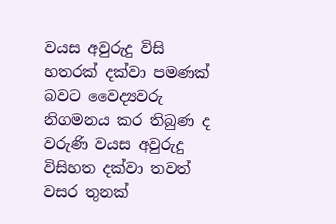වයස අවුරුදු විසි හතරක් දක්වා පමණක් බවට වෛද්‍යවරු නිගමනය කර තිබුණ ද වරුණි වයස අවුරුදු විසිහත දක්වා තවත් වසර තුනක්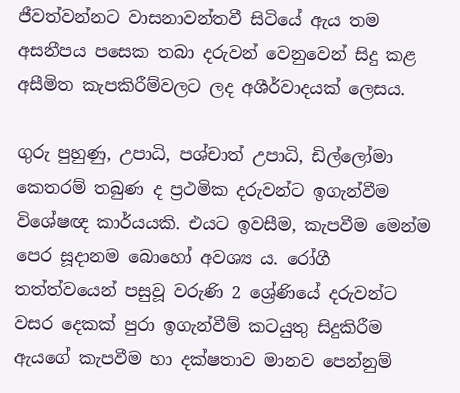ජීවත්වන්නට වාසනාවන්තවී සිටියේ ඇය තම අසනීපය පසෙක තබා දරුවන් වෙනුවෙන් සිදු කළ අසීමිත කැපකිරීම්වලට ලද අශීර්වාදයක් ලෙසය.

ගුරු පුහුණු, උපාධි, පශ්චාත් උපාධි, ඩිල්ලෝමා කෙතරම් තබුණ ද ප්‍රථමික දරුවන්ට ඉගැන්වීම විශේෂඥ කාර්යයකි. එයට ඉවසීම, කැපවීම මෙන්ම පෙර සූදානම බොහෝ අවශ්‍ය ය. රෝගී තත්ත්වයෙන් පසුවූ වරුණි 2 ශ්‍රේණියේ දරුවන්ට වසර දෙකක් පුරා ඉගැන්වීම් කටයුතු සිදුකිරීම ඇයගේ කැපවීම හා දක්ෂතාව මානව පෙන්නුම්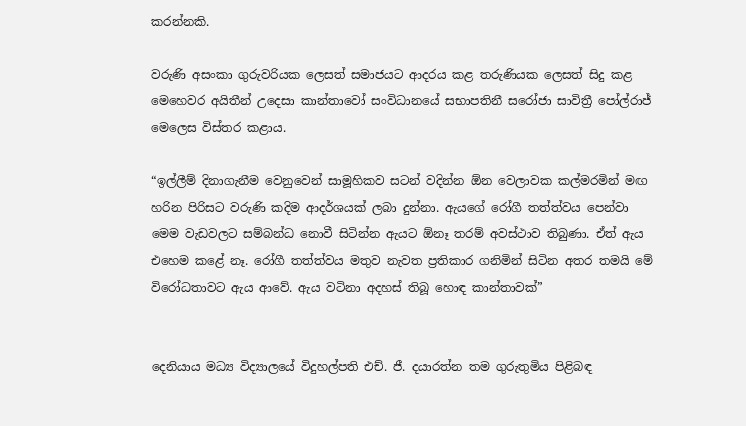කරන්නකි.

වරුණි අසංකා ගුරුවරියක ලෙසත් සමාජයට ආදරය කළ තරුණියක ලෙසත් සිදු කළ මෙහෙවර අයිතීන් උදෙසා කාන්තාවෝ සංවිධානයේ සභාපතිනී සරෝජා සාවිත්‍රී පෝල්රාජ් මෙලෙස විස්තර කළාය.

“ඉල්ලීම් දිනාගැනීම වෙනුවෙන් සාමූහිකව සටන් වදින්න ඕන වෙලාවක කල්මරමින් මඟ හරින පිරිසට වරුණි කදිම ආදර්ශයක් ලබා දුන්නා. ඇයගේ රෝගී තත්ත්වය පෙන්වා මෙම වැඩවලට සම්බන්ධ නොවී සිටින්න ඇයට ඕනෑ තරම් අවස්ථාව තිබුණා. ඒත් ඇය එහෙම කළේ නෑ. රෝගී තත්ත්වය මතුව නැවත ප්‍රතිකාර ගනිමින් සිටින අතර තමයි මේ විරෝධතාවට ඇය ආවේ. ඇය වටිනා අදහස් තිබූ හොඳ කාන්තාවක්”


දෙනියාය මධ්‍ය විද්‍යාලයේ විදුහල්පති එච්. ජී. දයාරත්න තම ගුරුතුමිය පිළිබඳ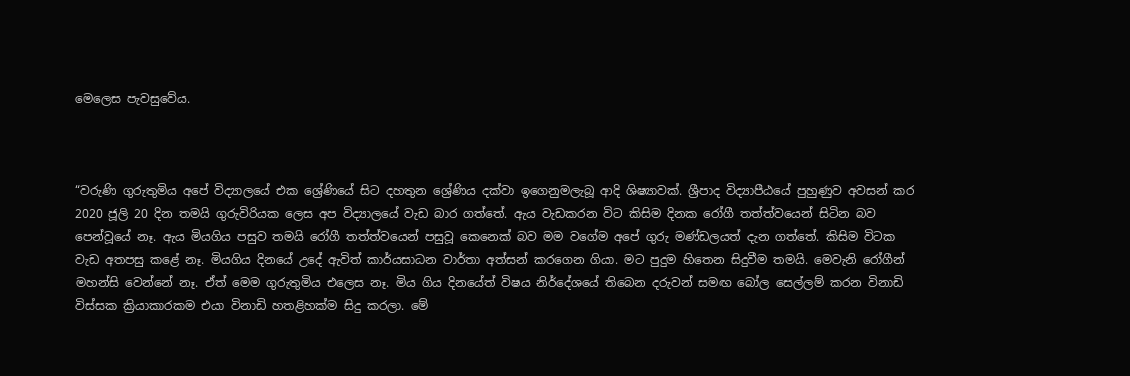මෙලෙස පැවසුවේය.



“වරුණි ගුරුතුමිය අපේ විද්‍යාලයේ එක ශ්‍රේණියේ සිට දහතුන ශ්‍රේණිය දක්වා ඉගෙනුමලැබූ ආදි ශිෂ්‍යාවක්. ශ්‍රීපාද විද්‍යාපීඨයේ පුහුණුව අවසන් කර 2020 ජූලි 20 දින තමයි ගුරුවිරියක ලෙස අප විද්‍යාලයේ වැඩ බාර ගත්තේ. ඇය වැඩකරන විට කිසිම දිනක රෝගී තත්ත්වයෙන් සිටින බව පෙන්වූයේ නෑ. ඇය මියගිය පසුව තමයි රෝගී තත්ත්වයෙන් පසුවූ කෙනෙක් බව මම වගේම අපේ ගුරු මණ්ඩලයත් දැන ගත්තේ. කිසිම විටක වැඩ අතපසු කළේ නෑ. මියගිය දිනයේ උදේ ඇවිත් කාර්යසාධන වාර්තා අත්සන් කරගෙන ගියා. මට පුදුම හිතෙන සිදුවීම තමයි. මෙවැනි රෝගීන් මහන්සි වෙන්නේ නෑ. ඒත් මෙම ගුරුතුමිය එලෙස නෑ. මිය ගිය දිනයේත් විෂය නිර්දේශයේ තිබෙන දරුවන් සමඟ බෝල සෙල්ලම් කරන විනාඩි විස්සක ක්‍රියාකාරකම එයා විනාඩි හතළිහක්ම සිදු කරලා. මේ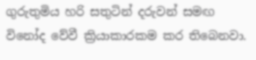ගුරුතුමිය හරි සතුටින් දරුවන් සමඟ විනෝද වේවී ක්‍රියාකාරකම කර තිබෙනවා.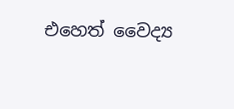එහෙත් වෛද්‍ය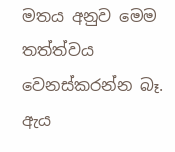මතය අනුව මෙම තත්ත්වය වෙනස්කරන්න බෑ. ඇය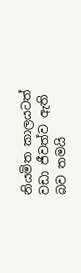නියමිත කාලයටත් වඩා ජීවත්ව ඇති බව තමයි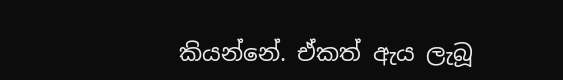කියන්නේ. ඒකත් ඇය ලැබූ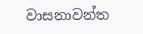වාසනාවන්ත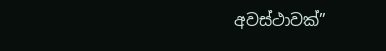අවස්ථාවක්”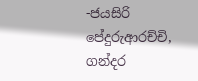-ජයසිරි පේදුරුආරච්චි, ගන්දර